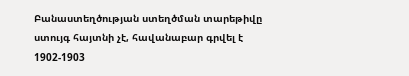Բանաստեղծության ստեղծման տարեթիվը ստույգ հայտնի չէ, հավանաբար գրվել է 1902-1903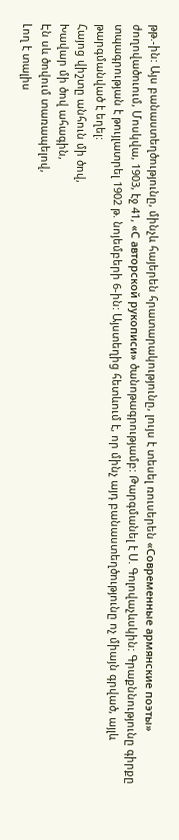թթ.-ին: Այս բանաստեղծությունը, մինչև հայերեն հրատարակությունը, լույս է տեսել ռուսերեն «Современные армянские поэты» ժողովածուում, Մոսկվա, 1903, էջ 41, «С авторской рукописи» ծանոթագրությամբ: Թարգմանել է Ս. Գոլովաչևսկին: Գրաքննությունը գիրքը տպագրության է թույլատրել 1902 թ. նոյեմբերի 6-ին: Այստեղից հետևում է, որ մինչ այդ բանաստեղծությունը ոչ միայն գրված, այլև թարգմանված է եղել:
Հայոց վիշտը անհուն մի ծով,
Խավար մի ծով ահագին,
Էն սև ծովում տառապելով,
Լող է տալիս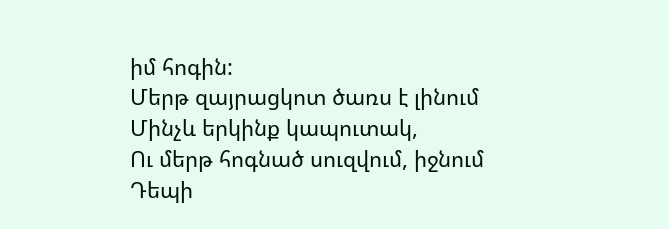իմ հոգին:
Մերթ զայրացկոտ ծառս է լինում
Մինչև երկինք կապուտակ,
Ու մերթ հոգնած սուզվում, իջնում
Դեպի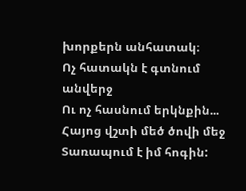խորքերն անհատակ։
Ոչ հատակն է գտնում անվերջ
Ու ոչ հասնում երկնքին...
Հայոց վշտի մեծ ծովի մեջ
Տառապում է իմ հոգին: